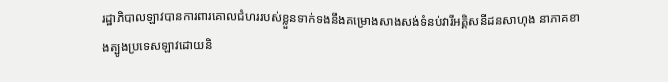រដ្ឋាភិបាលឡាវបានការពារគោលជំហររបស់ខ្លួនទាក់ទងនឹងគម្រោងសាងសង់ទំនប់វារីអគ្គិសនីដនសាហុង នាភាគខាងត្បូងប្រទេសឡាវដោយនិ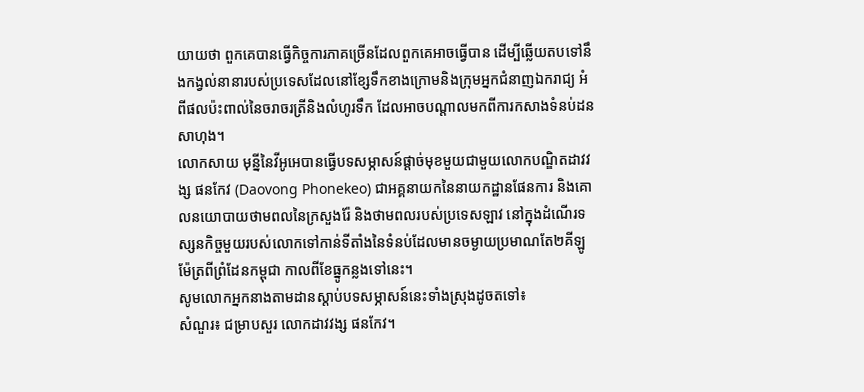យាយថា ពួកគេបានធ្វើកិច្ចការភាគច្រើនដែលពួកគេអាចធ្វើបាន ដើម្បីឆ្លើយតបទៅនឹងកង្វល់នានារបស់ប្រទេសដែលនៅខ្សែទឹកខាងក្រោមនិងក្រុមអ្នកជំនាញឯករាជ្យ អំពីផលប៉ះពាល់នៃចរាចរត្រីនិងលំហូរទឹក ដែលអាចបណ្តាលមកពីការកសាងទំនប់ដនសាហុង។
លោកសាយ មុន្នីនៃវីអូអេបានធ្វើបទសម្ភាសន៍ផ្តាច់មុខមួយជាមួយលោកបណ្ឌិតដាវវង្ស ផនកែវ (Daovong Phonekeo) ជាអគ្គនាយកនៃនាយកដ្ឋានផែនការ និងគោលនយោបាយថាមពលនៃក្រសួងរ៉ែ និងថាមពលរបស់ប្រទេសឡាវ នៅក្នុងដំណើរទស្សនកិច្ចមួយរបស់លោកទៅកាន់ទីតាំងនៃទំនប់ដែលមានចម្ងាយប្រមាណតែ២គីឡូម៉ែត្រពីព្រំដែនកម្ពុជា កាលពីខែធ្នូកន្លងទៅនេះ។
សូមលោកអ្នកនាងតាមដានស្តាប់បទសម្ភាសន៍នេះទាំងស្រុងដូចតទៅ៖
សំណួរ៖ ជម្រាបសួរ លោកដាវវង្ស ផនកែវ។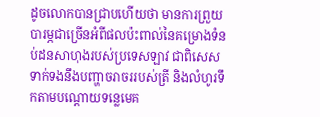ដូចលោកបានជ្រាបហើយថា មានការព្រួយបារម្ភជាច្រើនអំពីផលប៉ះពាល់នៃគម្រោងទំនប់ដនសាហុងរបស់ប្រទេសឡាវ ជាពិសេសទាក់ទងនឹងបញ្ហាចរាចររបស់ត្រី និងលំហូរទឹកតាមបណ្តោយទន្លេមេគ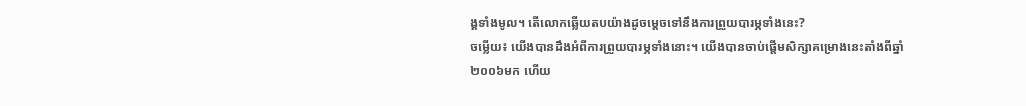ង្គទាំងមូល។ តើលោកឆ្លើយតបយ៉ាងដូចម្តេចទៅនឹងការព្រួយបារម្ភទាំងនេះ?
ចម្លើយ៖ យើងបានដឹងអំពីការព្រួយបារម្ភទាំងនោះ។ យើងបានចាប់ផ្តើមសិក្សាគម្រោងនេះតាំងពីឆ្នាំ២០០៦មក ហើយ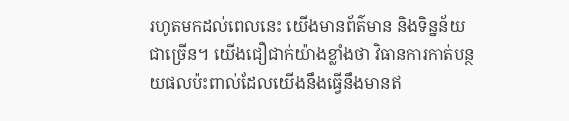រហូតមកដល់ពេលនេះ យើងមានព័ត៌មាន និងទិន្នន័យជាច្រើន។ យើងជឿជាក់យ៉ាងខ្លាំងថា វិធានការកាត់បន្ថយផលប៉ះពាល់ដែលយើងនឹងធ្វើនឹងមានឥ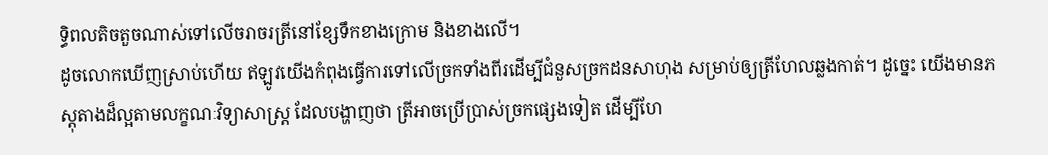ទ្ធិពលតិចតួចណាស់ទៅលើចរាចរត្រីនៅខ្សែទឹកខាងក្រោម និងខាងលើ។
ដូចលោកឃើញស្រាប់ហើយ ឥឡូវយើងកំពុងធ្វើការទៅលើច្រកទាំងពីរដើម្បីជំនួសច្រកដនសាហុង សម្រាប់ឲ្យត្រីហែលឆ្លងកាត់។ ដូច្នេះ យើងមានភស្តុតាងដ៏ល្អតាមលក្ខណៈវិទ្យាសាស្ត្រ ដែលបង្ហាញថា ត្រីអាចប្រើប្រាស់ច្រកផ្សេងទៀត ដើម្បីហែ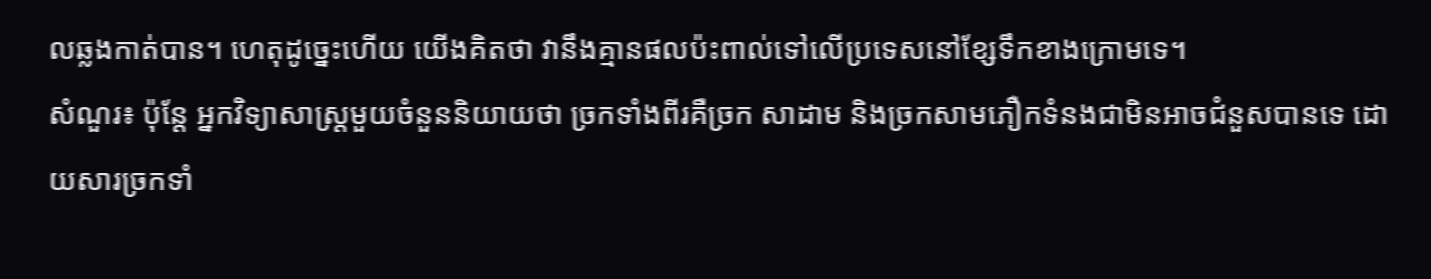លឆ្លងកាត់បាន។ ហេតុដូច្នេះហើយ យើងគិតថា វានឹងគ្មានផលប៉ះពាល់ទៅលើប្រទេសនៅខ្សែទឹកខាងក្រោមទេ។
សំណួរ៖ ប៉ុន្តែ អ្នកវិទ្យាសាស្ត្រមួយចំនួននិយាយថា ច្រកទាំងពីរគឺច្រក សាដាម និងច្រកសាមភឿកទំនងជាមិនអាចជំនួសបានទេ ដោយសារច្រកទាំ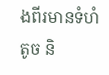ងពីរមានទំហំតូច និ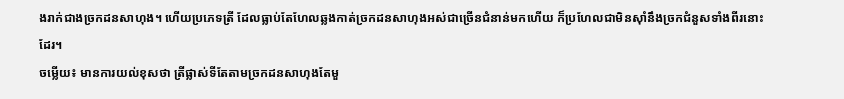ងរាក់ជាងច្រកដនសាហុង។ ហើយប្រភេទត្រី ដែលធ្លាប់តែហែលឆ្លងកាត់ច្រកដនសាហុងអស់ជាច្រើនជំនាន់មកហើយ ក៏ប្រហែលជាមិនស៊ាំនឹងច្រកជំនួសទាំងពីរនោះដែរ។
ចម្លើយ៖ មានការយល់ខុសថា ត្រីផ្លាស់ទីតែតាមច្រកដនសាហុងតែមួ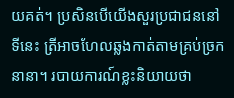យគត់។ ប្រសិនបើយើងសួរប្រជាជននៅទីនេះ ត្រីអាចហែលឆ្លងកាត់តាមគ្រប់ច្រកនានា។ របាយការណ៍ខ្លះនិយាយថា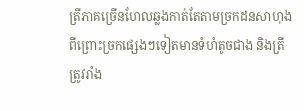ត្រីភាគច្រើនហែលឆ្លងកាត់តែតាមច្រកដនសាហុង ពីព្រោះច្រកផ្សេងៗទៀតមានទំហំតូចជាង និងត្រីត្រូវរាំង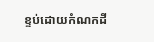ខ្ទប់ដោយកំណកដី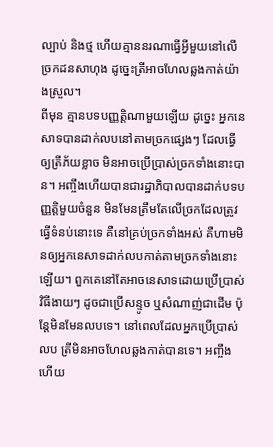ល្បាប់ និងថ្ម ហើយគ្មាននរណាធ្វើអ្វីមួយនៅលើច្រកដនសាហុង ដូច្នេះត្រីអាចហែលឆ្លងកាត់យ៉ាងស្រួល។
ពីមុន គ្មានបទបញ្ញត្តិណាមួយឡើយ ដូច្នេះ អ្នកនេសាទបានដាក់លបនៅតាមច្រកផ្សេងៗ ដែលធ្វើឲ្យត្រីភ័យខ្លាច មិនអាចប្រើប្រាស់ច្រកទាំងនោះបាន។ អញ្ចឹងហើយបានជារដ្ឋាភិបាលបានដាក់បទបញ្ញតិ្តមួយចំនួន មិនមែនត្រឹមតែលើច្រកដែលត្រូវធ្វើទំនប់នោះទេ គឺនៅគ្រប់ច្រកទាំងអស់ គឺហាមមិនឲ្យអ្នកនេសាទដាក់លបកាត់តាមច្រកទាំងនោះឡើយ។ ពួកគេនៅតែអាចនេសាទដោយប្រើប្រាស់វិធីងាយៗ ដូចជាប្រើសន្ទូច ឬសំណាញ់ជាដើម ប៉ុន្តែមិនមែនលបទេ។ នៅពេលដែលអ្នកប្រើប្រាស់លប ត្រីមិនអាចហែលឆ្លងកាត់បានទេ។ អញ្ចឹងហើយ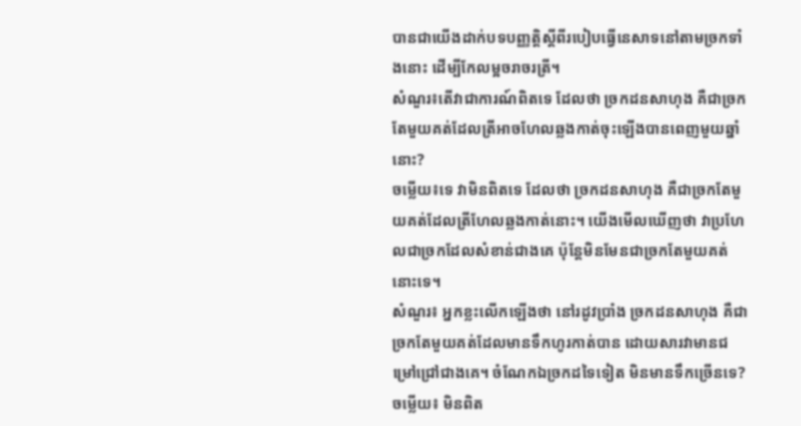បានជាយើងដាក់បទបញ្ញត្តិស្តីពីរបៀបធ្វើនេសាទនៅតាមច្រកទាំងនោះ ដើម្បីកែលម្អចរាចរត្រី។
សំណួរ៖តើវាជាការណ៍ពិតទេ ដែលថា ច្រកដនសាហុង គឺជាច្រកតែមួយគត់ដែលត្រីអាចហែលឆ្លងកាត់ចុះឡើងបានពេញមួយឆ្នាំនោះ?
ចម្លើយ៖ទេ វាមិនពិតទេ ដែលថា ច្រកដនសាហុង គឺជាច្រកតែមួយគត់ដែលត្រីហែលឆ្លងកាត់នោះ។ យើងមើលឃើញថា វាប្រហែលជាច្រកដែលសំខាន់ជាងគេ ប៉ុន្តែមិនមែនជាច្រកតែមួយគត់នោះទេ។
សំណួរ៖ អ្នកខ្លះលើកឡើងថា នៅរដូវប្រាំង ច្រកដនសាហុង គឺជាច្រកតែមួយគត់ដែលមានទឹកហូរកាត់បាន ដោយសារវាមានជម្រៅជ្រៅជាងគេ។ ចំណែកឯច្រកដទៃទៀត មិនមានទឹកច្រើនទេ?
ចម្លើយ៖ មិនពិត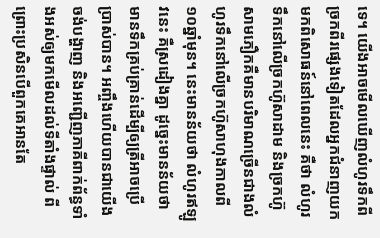ទេ។ យើងអាចមើលឃើញលំហូរទឹកពីច្រកពីរផ្សេងទៀតដែលអ្នកជំនាញយកមកពិសោធន៍នៅពេលនេះ គឺថា លំហូរទឹកនៅលើច្រកហ៊ូសាដាម និងច្រកហ៊ូសាមភឿកគឺមានបរិមាណច្រើនជាងលំហូរទឹកនៅលើច្រកហ៊ូសាហុងកាលពី១០ឆ្នាំមុន។ នេះមានន័យថា លំហូរឥឡូវនេះ គឺស្រដៀងគ្នា ដូច្នេះមានន័យថា មានទឹកគ្រប់គ្រាន់ដើម្បីឲ្យត្រីអាចប្រើប្រាស់បាន។ អញ្ចឹងហើយបានជាយើងចង់បង្ហាញ និងអញ្ជើញភាគីពាក់ព័ន្ធទាំងអស់ឲ្យមកមើលដល់ទីតាំងផ្ទាល់ ពីព្រោះប្រសិនបើពួកគេអានតែ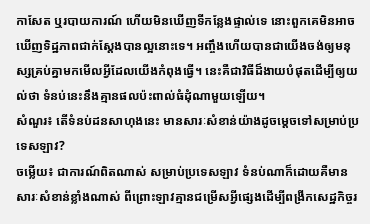កាសែត ឬរបាយការណ៍ ហើយមិនឃើញទីកន្លែងផ្ទាល់ទេ នោះពួកគេមិនអាចឃើញទិដ្ឋភាពជាក់ស្តែងបានល្អនោះទេ។ អញ្ចឹងហើយបានជាយើងចង់ឲ្យមនុស្សគ្រប់គ្នាមកមើលអ្វីដែលយើងកំពុងធ្វើ។ នេះគឺជាវិធីដ៏ងាយបំផុតដើម្បីឲ្យយល់ថា ទំនប់នេះនឹងគ្មានផលប៉ះពាល់ធំដុំណាមួយឡើយ។
សំណួរ៖ តើទំនប់ដនសាហុងនេះ មានសារៈសំខាន់យ៉ាងដូចម្តេចទៅសម្រាប់ប្រទេសឡាវ?
ចម្លើយ៖ ជាការណ៍ពិតណាស់ សម្រាប់ប្រទេសឡាវ ទំនប់ណាក៏ដោយគឺមានសារៈសំខាន់ខ្លាំងណាស់ ពីព្រោះឡាវគ្មានជម្រើសអ្វីផ្សេងដើម្បីពង្រីកសេដ្ឋកិច្ចរ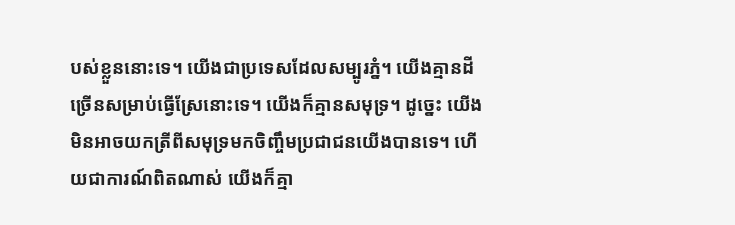បស់ខ្លួននោះទេ។ យើងជាប្រទេសដែលសម្បូរភ្នំ។ យើងគ្មានដីច្រើនសម្រាប់ធ្វើស្រែនោះទេ។ យើងក៏គ្មានសមុទ្រ។ ដូច្នេះ យើងមិនអាចយកត្រីពីសមុទ្រមកចិញ្ចឹមប្រជាជនយើងបានទេ។ ហើយជាការណ៍ពិតណាស់ យើងក៏គ្មា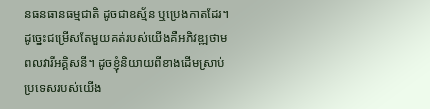នធនធានធម្មជាតិ ដូចជាឧស្ម័ន ឬប្រេងកាតដែរ។ ដូច្នេះជម្រើសតែមួយគត់របស់យើងគឺអភិវឌ្ឍថាមពលវារីអគ្គិសនី។ ដូចខ្ញុំនិយាយពីខាងដើមស្រាប់ ប្រទេសរបស់យើង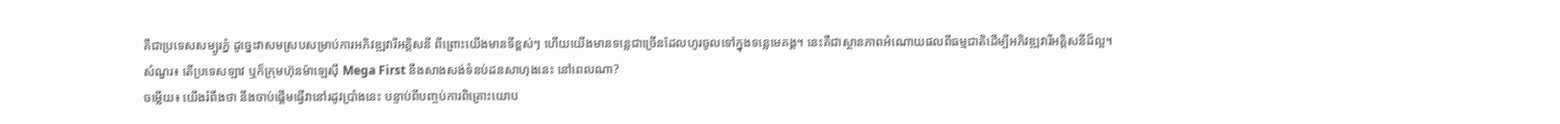គឺជាប្រទេសសម្បូរភ្នំ ដូច្នេះវាសមស្របសម្រាប់ការអភិវឌ្ឍវារីអគ្គិសនី ពីព្រោះយើងមានទីខ្ពស់ៗ ហើយយើងមានទន្លេជាច្រើនដែលហូរចូលទៅក្នុងទន្លេមេគង្គ។ នេះគឺជាស្ថានភាពអំណោយផលពីធម្មជាតិដើម្បីអភិវឌ្ឍវារីអគ្គិសនីដ៏ល្អ។
សំណួរ៖ តើប្រទេសឡាវ ឬក៏ក្រុមហ៊ុនម៉ាឡេស៊ី Mega First នឹងសាងសង់ទំនប់ដនសាហុងនេះ នៅពេលណា?
ចម្លើយ៖ យើងរំពឹងថា នឹងចាប់ផ្តើមធ្វើវានៅរដូវប្រាំងនេះ បន្ទាប់ពីបញ្ចប់ការពិគ្រោះយោប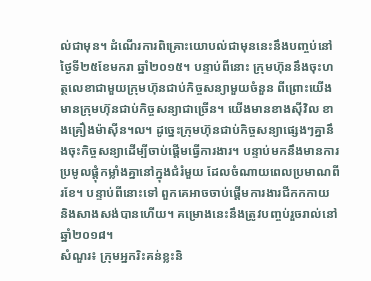ល់ជាមុន។ ដំណើរការពិគ្រោះយោបល់ជាមុននេះនឹងបញ្ចប់នៅថ្ងៃទី២៥ខែមករា ឆ្នាំ២០១៥។ បន្ទាប់ពីនោះ ក្រុមហ៊ុននឹងចុះហត្ថលេខាជាមួយក្រុមហ៊ុនជាប់កិច្ចសន្យាមួយចំនួន ពីព្រោះយើងមានក្រុមហ៊ុនជាប់កិច្ចសន្យាជាច្រើន។ យើងមានខាងស៊ីវិល ខាងគ្រឿងម៉ាស៊ីន។ល។ ដូច្នេះក្រុមហ៊ុនជាប់កិច្ចសន្យាផ្សេងៗគ្នានឹងចុះកិច្ចសន្យាដើម្បីចាប់ផ្តើមធ្វើការងារ។ បន្ទាប់មកនឹងមានការប្រមូលផ្តុំកម្លាំងគ្នានៅក្នុងជំរំមួយ ដែលចំណាយពេលប្រមាណពីរខែ។ បន្ទាប់ពីនោះទៅ ពួកគេអាចចាប់ផ្តើមការងារជីកកកាយ និងសាងសង់បានហើយ។ គម្រោងនេះនឹងត្រូវបញ្ចប់រួចរាល់នៅឆ្នាំ២០១៨។
សំណួរ៖ ក្រុមអ្នករិះគន់ខ្លះនិ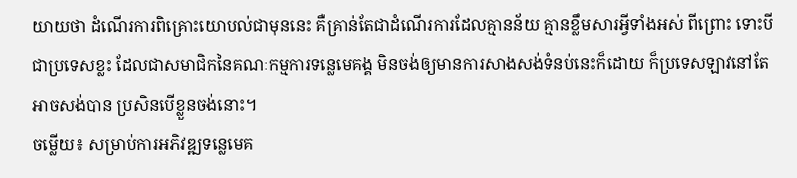យាយថា ដំណើរការពិគ្រោះយោបល់ជាមុននេះ គឺគ្រាន់តែជាដំណើរការដែលគ្មានន័យ គ្មានខ្លឹមសារអ្វីទាំងអស់ ពីព្រោះ ទោះបីជាប្រទេសខ្លះ ដែលជាសមាជិកនៃគណៈកម្មការទន្លេមេគង្គ មិនចង់ឲ្យមានការសាងសង់ទំនប់នេះក៏ដោយ ក៏ប្រទេសឡាវនៅតែអាចសង់បាន ប្រសិនបើខ្លួនចង់នោះ។
ចម្លើយ៖ សម្រាប់ការអភិវឌ្ឍទន្លេមេគ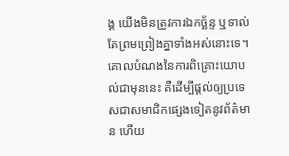ង្គ យើងមិនត្រូវការឯកច្ឆ័ន្ទ ឬទាល់តែព្រមព្រៀងគ្នាទាំងអស់នោះទេ។ គោលបំណងនៃការពិគ្រោះយោបល់ជាមុននេះ គឺដើម្បីផ្តល់ឲ្យប្រទេសជាសមាជិកផ្សេងទៀតនូវព័ត៌មាន ហើយ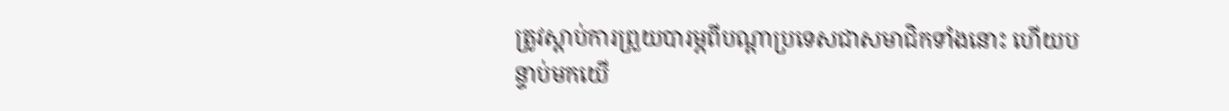ត្រូវស្តាប់ការព្រួយបារម្ភពីបណ្តាប្រទេសជាសមាជិកទាំងនោះ ហើយបន្ទាប់មកយើ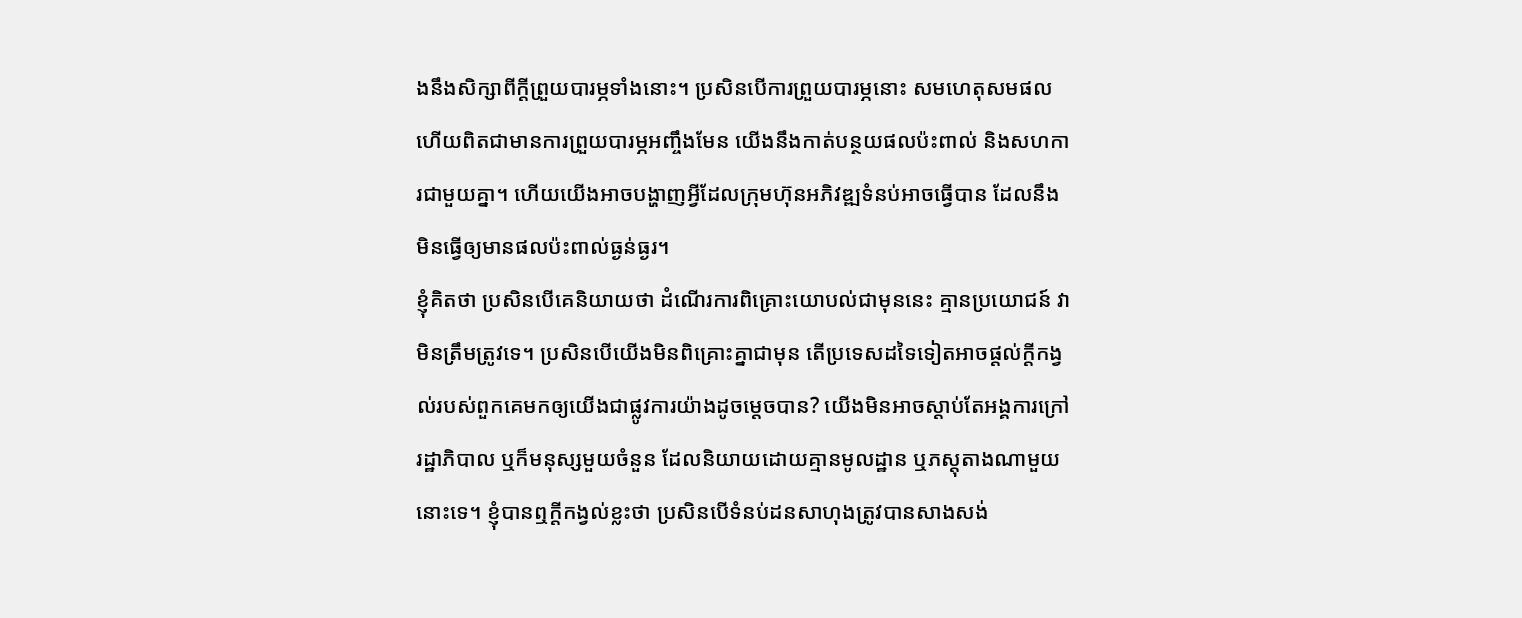ងនឹងសិក្សាពីក្តីព្រួយបារម្ភទាំងនោះ។ ប្រសិនបើការព្រួយបារម្ភនោះ សមហេតុសមផល ហើយពិតជាមានការព្រួយបារម្ភអញ្ចឹងមែន យើងនឹងកាត់បន្ថយផលប៉ះពាល់ និងសហការជាមួយគ្នា។ ហើយយើងអាចបង្ហាញអ្វីដែលក្រុមហ៊ុនអភិវឌ្ឍទំនប់អាចធ្វើបាន ដែលនឹងមិនធ្វើឲ្យមានផលប៉ះពាល់ធ្ងន់ធ្ងរ។
ខ្ញុំគិតថា ប្រសិនបើគេនិយាយថា ដំណើរការពិគ្រោះយោបល់ជាមុននេះ គ្មានប្រយោជន៍ វាមិនត្រឹមត្រូវទេ។ ប្រសិនបើយើងមិនពិគ្រោះគ្នាជាមុន តើប្រទេសដទៃទៀតអាចផ្តល់ក្តីកង្វល់របស់ពួកគេមកឲ្យយើងជាផ្លូវការយ៉ាងដូចម្តេចបាន? យើងមិនអាចស្តាប់តែអង្គការក្រៅរដ្ឋាភិបាល ឬក៏មនុស្សមួយចំនួន ដែលនិយាយដោយគ្មានមូលដ្ឋាន ឬភស្តុតាងណាមួយនោះទេ។ ខ្ញុំបានឮក្តីកង្វល់ខ្លះថា ប្រសិនបើទំនប់ដនសាហុងត្រូវបានសាងសង់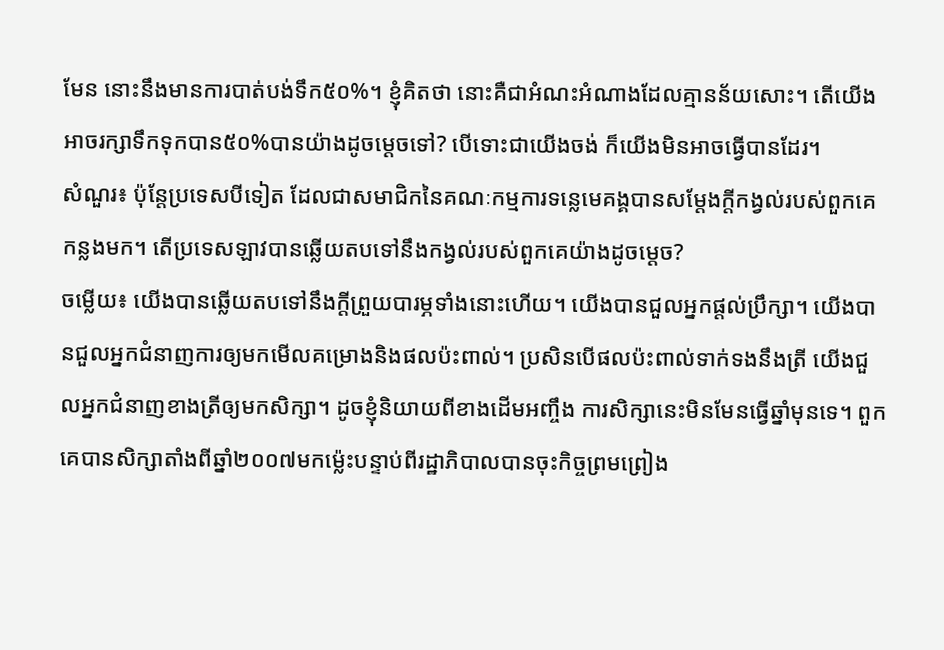មែន នោះនឹងមានការបាត់បង់ទឹក៥០%។ ខ្ញុំគិតថា នោះគឺជាអំណះអំណាងដែលគ្មានន័យសោះ។ តើយើងអាចរក្សាទឹកទុកបាន៥០%បានយ៉ាងដូចម្តេចទៅ? បើទោះជាយើងចង់ ក៏យើងមិនអាចធ្វើបានដែរ។
សំណួរ៖ ប៉ុន្តែប្រទេសបីទៀត ដែលជាសមាជិកនៃគណៈកម្មការទន្លេមេគង្គបានសម្តែងក្តីកង្វល់របស់ពួកគេកន្លងមក។ តើប្រទេសឡាវបានឆ្លើយតបទៅនឹងកង្វល់របស់ពួកគេយ៉ាងដូចម្តេច?
ចម្លើយ៖ យើងបានឆ្លើយតបទៅនឹងក្តីព្រួយបារម្ភទាំងនោះហើយ។ យើងបានជួលអ្នកផ្តល់ប្រឹក្សា។ យើងបានជួលអ្នកជំនាញការឲ្យមកមើលគម្រោងនិងផលប៉ះពាល់។ ប្រសិនបើផលប៉ះពាល់ទាក់ទងនឹងត្រី យើងជួលអ្នកជំនាញខាងត្រីឲ្យមកសិក្សា។ ដូចខ្ញុំនិយាយពីខាងដើមអញ្ចឹង ការសិក្សានេះមិនមែនធ្វើឆ្នាំមុនទេ។ ពួកគេបានសិក្សាតាំងពីឆ្នាំ២០០៧មកម្ល៉េះបន្ទាប់ពីរដ្ឋាភិបាលបានចុះកិច្ចព្រមព្រៀង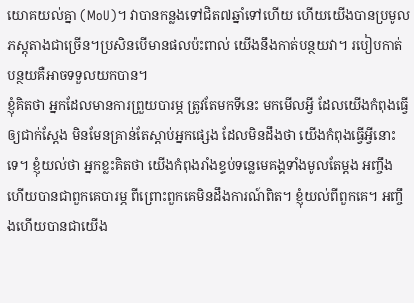យោគយល់គ្នា (MoU)។ វាបានកន្លងទៅជិត៧ឆ្នាំទៅហើយ ហើយយើងបានប្រមូលភស្តុតាងជាច្រើន។ប្រសិនបើមានផលប៉ះពាល់ យើងនឹងកាត់បន្ថយវា។ របៀបកាត់បន្ថយគឺអាចទទួលយកបាន។
ខ្ញុំគិតថា អ្នកដែលមានការព្រួយបារម្ភ ត្រូវតែមកទីនេះ មកមើលអ្វី ដែលយើងកំពុងធ្វើឲ្យជាក់ស្តែង មិនមែនគ្រាន់តែស្តាប់អ្នកផ្សេង ដែលមិនដឹងថា យើងកំពុងធ្វើអ្វីនោះទេ។ ខ្ញុំយល់ថា អ្នកខ្លះគិតថា យើងកំពុងរាំងខ្ទប់ទន្លេមេគង្គទាំងមូលតែម្តង អញ្ចឹងហើយបានជាពួកគេបារម្ភ ពីព្រោះពួកគេមិនដឹងការណ៍ពិត។ ខ្ញុំយល់ពីពួកគេ។ អញ្ចឹងហើយបានជាយើង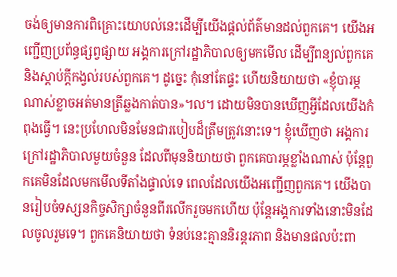ចង់ឲ្យមានការពិគ្រោះយោបល់នេះដើម្បីយើងផ្តល់ព័ត៌មានដល់ពួកគេ។ យើងអញ្ជើញប្រព័ន្ធផ្សព្វផ្សាយ អង្គការក្រៅរដ្ឋាភិបាលឲ្យមកមើល ដើម្បីពន្យល់ពួកគេ និងស្តាប់ក្តីកង្វល់របស់ពួកគេ។ ដូច្នេះ កុំនៅតែផ្ទះ ហើយនិយាយថា «ខ្ញុំបារម្ភណាស់ខ្លាចអត់មានត្រីឆ្លងកាត់បាន»។ល។ ដោយមិនបានឃើញអ្វីដែលយើងកំពុងធ្វើ។ នេះប្រហែលមិនមែនជារបៀបដ៏ត្រឹមត្រូវនោះទេ។ ខ្ញុំឃើញថា អង្គការក្រៅរដ្ឋាភិបាលមួយចំនួន ដែលពីមុននិយាយថា ពួកគេបារម្ភខ្លាំងណាស់ ប៉ុន្តែពួកគេមិនដែលមកមើលទីតាំងផ្ទាល់ទេ ពេលដែលយើងអញ្ជើញពួកគេ។ យើងបានរៀបចំទស្សនកិច្ចសិក្សាចំនួនពីរលើករួចមកហើយ ប៉ុន្តែអង្គការទាំងនោះមិនដែលចូលរួមទេ។ ពួកគេនិយាយថា ទំនប់នេះគ្មាននិរន្តរភាព និងមានផលប៉ះពា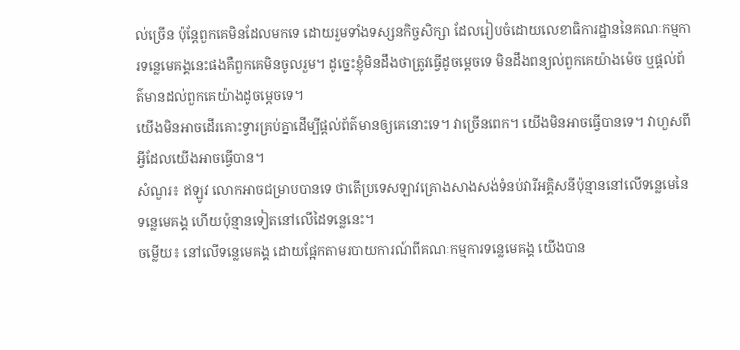ល់ច្រើន ប៉ុន្តែពួកគេមិនដែលមកទេ ដោយរួមទាំងទស្សនកិច្ចសិក្សា ដែលរៀបចំដោយលេខាធិការដ្ឋាននៃគណៈកម្មការទន្លេមេគង្គនេះផងគឺពួកគេមិនចូលរួម។ ដូច្នេះខ្ញុំមិនដឹងថាត្រូវធ្វើដូចម្តេចទេ មិនដឹងពន្យល់ពួកគេយ៉ាងម៉េច ឬផ្តល់ព័ត៌មានដល់ពួកគេយ៉ាងដូចម្តេចទេ។
យើងមិនអាចដើរគោះទ្វារគ្រប់គ្នាដើម្បីផ្តល់ព័ត៌មានឲ្យគេនោះទេ។ វាច្រើនពេក។ យើងមិនអាចធ្វើបានទេ។ វាហួសពីអ្វីដែលយើងអាចធ្វើបាន។
សំណួរ៖ ឥឡូវ លោកអាចជម្រាបបានទេ ថាតើប្រទេសឡាវគ្រោងសាងសង់ទំនប់វារីអគ្គិសនីប៉ុន្មាននៅលើទន្លេមេនៃទន្លេមេគង្គ ហើយប៉ុន្មានទៀតនៅលើដៃទន្លេនេះ។
ចម្លើយ៖ នៅលើទន្លេមេគង្គ ដោយផ្អែកតាមរបាយការណ៍ពីគណៈកម្មការទន្លេមេគង្គ យើងបាន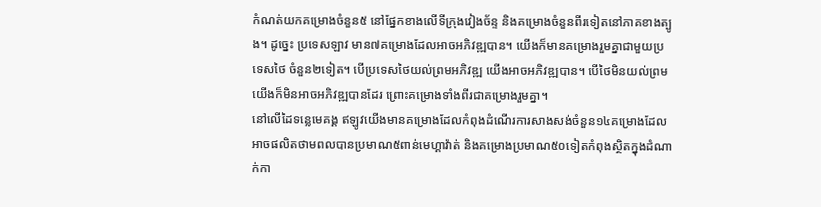កំណត់យកគម្រោងចំនួន៥ នៅផ្នែកខាងលើទីក្រុងវៀងច័ន្ទ និងគម្រោងចំនួនពីរទៀតនៅភាគខាងត្បូង។ ដូច្នេះ ប្រទេសឡាវ មាន៧គម្រោងដែលអាចអភិវឌ្ឍបាន។ យើងក៏មានគម្រោងរួមគ្នាជាមួយប្រទេសថៃ ចំនួន២ទៀត។ បើប្រទេសថៃយល់ព្រមអភិវឌ្ឍ យើងអាចអភិវឌ្ឍបាន។ បើថៃមិនយល់ព្រម យើងក៏មិនអាចអភិវឌ្ឍបានដែរ ព្រោះគម្រោងទាំងពីរជាគម្រោងរួមគ្នា។
នៅលើដៃទន្លេមេគង្គ ឥឡូវយើងមានគម្រោងដែលកំពុងដំណើរការសាងសង់ចំនួន១៤គម្រោងដែលអាចផលិតថាមពលបានប្រមាណ៥ពាន់មេហ្គាវ៉ាត់ និងគម្រោងប្រមាណ៥០ទៀតកំពុងស្ថិតក្នុងដំណាក់កា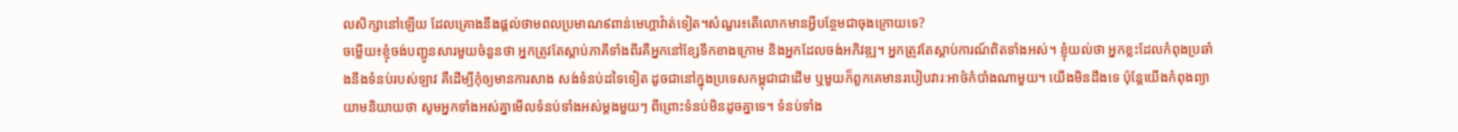លសិក្សានៅឡើយ ដែលគ្រោងនឹងផ្តល់ថាមពលប្រមាណ៩ពាន់មេហ្គាវ៉ាត់ទៀត។សំណួរ៖តើលោកមានអ្វីបន្ថែមជាចុងក្រោយទេ?
ចម្លើយ៖ខ្ញុំចង់បញ្ជូនសារមួយចំនួនថា អ្នកត្រូវតែស្តាប់ភាគីទាំងពីរគឺអ្នកនៅខ្សែទឹកខាងក្រោម និងអ្នកដែលចង់អភិវឌ្ឍ។ អ្នកត្រូវតែស្តាប់ការណ៍ពិតទាំងអស់។ ខ្ញុំយល់ថា អ្នកខ្លះដែលកំពុងប្រឆាំងនឹងទំនប់របស់ឡាវ គឺដើម្បីកុំឲ្យមានការសាង សង់ទំនប់ដទៃទៀត ដូចជានៅក្នុងប្រទេសកម្ពុជាជាដើម ឬមួយក៏ពួកគេមានរបៀបវារៈអាថ៌កំបាំងណាមួយ។ យើងមិនដឹងទេ ប៉ុន្តែយើងកំពុងព្យាយាមនិយាយថា សូមអ្នកទាំងអស់គ្នាមើលទំនប់ទាំងអស់ម្តងមួយៗ ពីព្រោះទំនប់មិនដូចគ្នាទេ។ ទំនប់ទាំង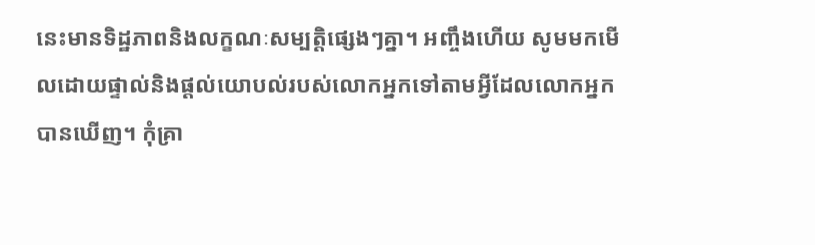នេះមានទិដ្ឋភាពនិងលក្ខណៈសម្បត្តិផ្សេងៗគ្នា។ អញ្ចឹងហើយ សូមមកមើលដោយផ្ទាល់និងផ្តល់យោបល់របស់លោកអ្នកទៅតាមអ្វីដែលលោកអ្នកបានឃើញ។ កុំគ្រា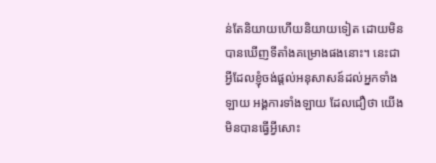ន់តែនិយាយហើយនិយាយទៀត ដោយមិនបានឃើញទីតាំងគម្រោងផងនោះ។ នេះជាអ្វីដែលខ្ញុំចង់ផ្តល់អនុសាសន៍ដល់អ្នកទាំងឡាយ អង្គការទាំងឡាយ ដែលជឿថា យើងមិនបានធ្វើអ្វីសោះ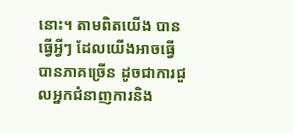នោះ។ តាមពិតយើង បានធ្វើអ្វីៗ ដែលយើងអាចធ្វើបានភាគច្រើន ដូចជាការជួលអ្នកជំនាញការនិង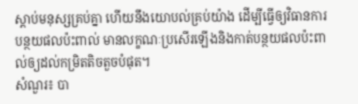ស្តាប់មនុស្សគ្រប់គ្នា ហើយនឹងយោបល់គ្រប់យ៉ាង ដើម្បីធ្វើឲ្យវិធានការបន្ថយផលប៉ះពាល់ មានលក្ខណៈប្រសើរឡើងនិងកាត់បន្ថយផលប៉ះពាល់ឲ្យដល់កម្រិតតិចតួចបំផុត។
សំណួរ៖ បា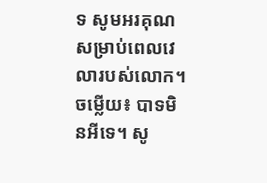ទ សូមអរគុណសម្រាប់ពេលវេលារបស់លោក។
ចម្លើយ៖ បាទមិនអីទេ។ សូ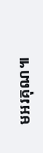មអរគុណ៕